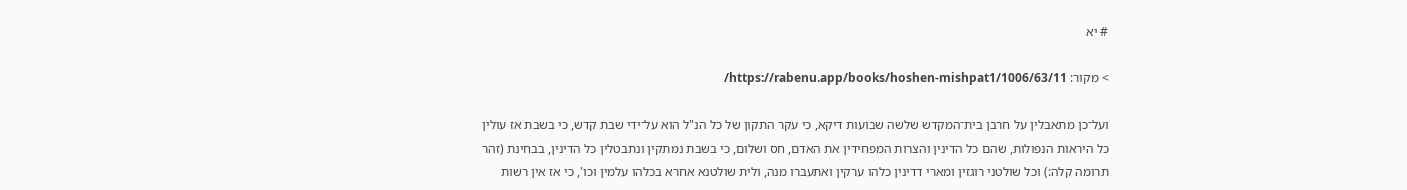# יא

> מקור: https://rabenu.app/books/hoshen-mishpat1/1006/63/11/

ועל־כן מתאבלין על חרבן בית־המקדש שלשה שבועות דיקא, כי עקר התקון של כל הנ"ל הוא על־ידי שבת קדש, כי בשבת אז עולין כל היראות הנפולות, שהם כל הדינין והצרות המפחידין את האדם, חס ושלום, כי בשבת נמתקין ונתבטלין כל הדינין, בבחינת (זהר תרומה קלה:) וכל שולטני רוגזין ומארי דדינין כלהו ערקין ואתעברו מנה, ולית שולטנא אחרא בכלהו עלמין וכו', כי אז אין רשות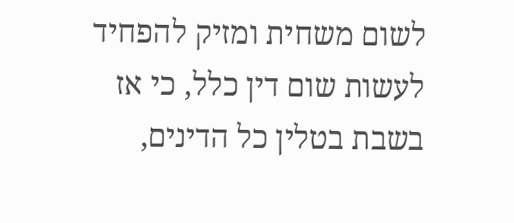לשום משחית ומזיק להפחיד לעשות שום דין כלל, כי אז בשבת בטלין כל הדינים,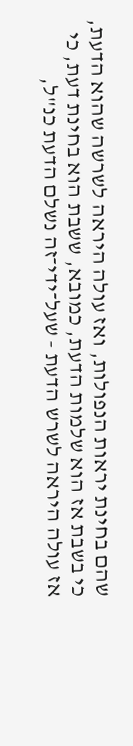שהם בחינת יראות הנפולות, ואז עולה היראה לשרשה שהוא הדעת, כי בשבת אז הוא שלמות הדעת, כמובא, ששבת הוא בחינת דעת, כי אז עולה היראה לשרש הדעת - שעל־ידי־זה נשלם הדעת כנ"ל,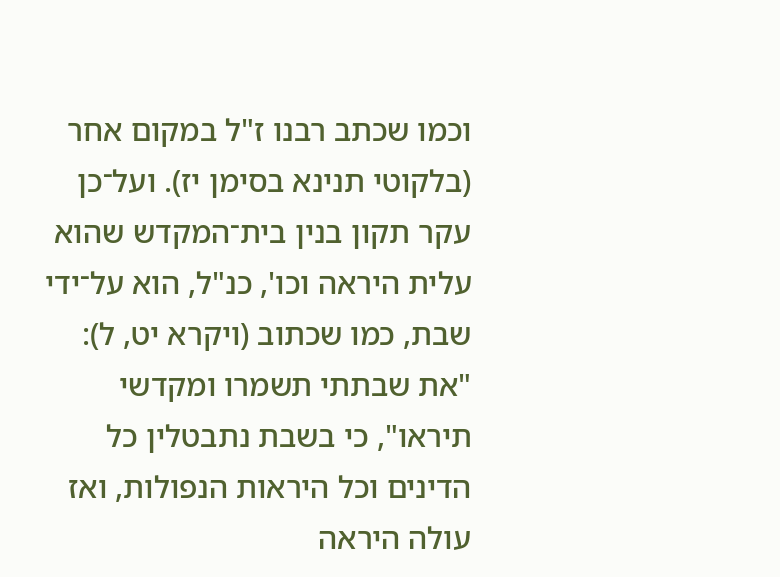וכמו שכתב רבנו ז"ל במקום אחר (בלקוטי תנינא בסימן יז). ועל־כן עקר תקון בנין בית־המקדש שהוא עלית היראה וכו', כנ"ל, הוא על־ידי שבת, כמו שכתוב (ויקרא יט, ל): "את שבתתי תשמרו ומקדשי תיראו", כי בשבת נתבטלין כל הדינים וכל היראות הנפולות, ואז עולה היראה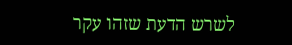לשרש הדעת שזהו עקר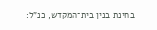בחינת בנין בית־המקדש, כנ"ל: